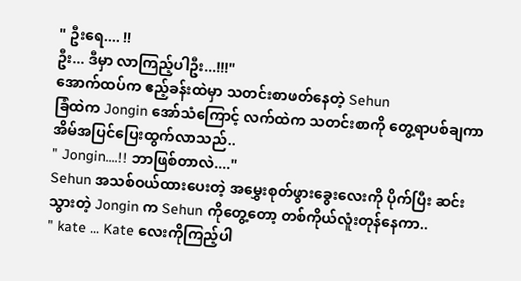" ဦးရေ.... !!
ဦး... ဒီမှာ လာကြည့်ပါဦး...!!!"
အောက်ထပ်က ဧည့်ခန်းထဲမှာ သတင်းစာဖတ်နေတဲ့ Sehun
ခြံထဲက Jongin အော်သံကြောင့် လက်ထဲက သတင်းစာကို တွေ့ရာပစ်ချကာ အိမ်အပြင်ပြေးထွက်လာသည်..
" Jongin....!! ဘာဖြစ်တာလဲ...."
Sehun အသစ်ဝယ်ထားပေးတဲ့ အမွှေးစုတ်ဖွားခွေးလေးကို ပိုက်ပြီး ဆင်းသွားတဲ့ Jongin က Sehun ကိုတွေ့တော့ တစ်ကိုယ်လူံးတုန်နေကာ..
" kate ... Kate လေးကိုကြည့်ပါ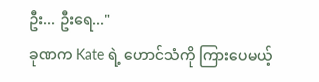ဦး... ဦးရေ..."
ခုဏက Kate ရဲ့ ဟောင်သံကို ကြားပေမယ့်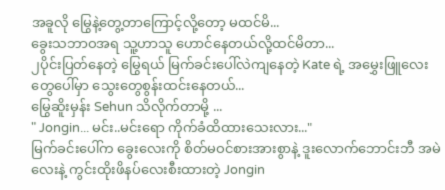အခူလို မြွေနဲ့တွေ့တာကြောင့်လို့တော့ မထင်မိ...
ခွေးသဘာဝအရ သူ့ဟာသူ ဟောင်နေတယ်လို့ထင်မိတာ...
၂ပိုင်းပြတ်နေတဲ့ မြွေရယ် မြက်ခင်းပေါ်လဲကျနေတဲ့ Kate ရဲ့ အမွှေးဖြူလေးတွေပေါ်မှာ သွေးတွေစွန်းထင်းနေတယ်...
မြွေဆိူးမှန်း Sehun သိလိုက်တာမို့ ...
" Jongin... မင်း..မင်းရော ကိုက်ခံထိထားသေးလား..."
မြက်ခင်းပေါ်က ခွေးလေးကို စိတ်မဝင်စားအားစွာနဲ့ ဒူးလောက်ဘောင်းဘီ အမဲလေးနဲ့ ကွင်းထိုးဖိနပ်လေးစီးထားတဲ့ Jongin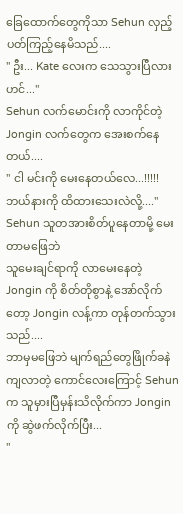ခြေထောက်တွေကိုသာ Sehun လှည့်ပတ်ကြည့်နေမိသည်....
" ဦး... Kate လေးက သေသွားပြီလားဟင်..."
Sehun လက်မောင်းကို လာကိုင်တဲ့ Jongin လက်တွေက အေးစက်နေတယ်....
" ငါ မင်းကို မေးနေတယ်လေ...!!!!!
ဘယ်နားကို ထိထားသေးလဲလို့...."
Sehun သူတအားစိတ်ပူနေတာမို့ မေးတာမဖြေဘဲ
သူမေးချင်ရာကို လာမေးနေတဲ့ Jongin ကို စိတ်တိုစွာနဲ့ အော်လိုက်တော့ Jongin လန့်ကာ တုန်တက်သွားသည်....
ဘာမှမဖြေဘဲ မျက်ရည်တွေဖြိုက်ခနဲ ကျလာတဲ့ ကောင်လေးကြောင့် Sehun က သူမှားပြီမှန်းသိလိုက်ကာ Jongin ကို ဆွဲဖက်လိုက်ပြီး...
"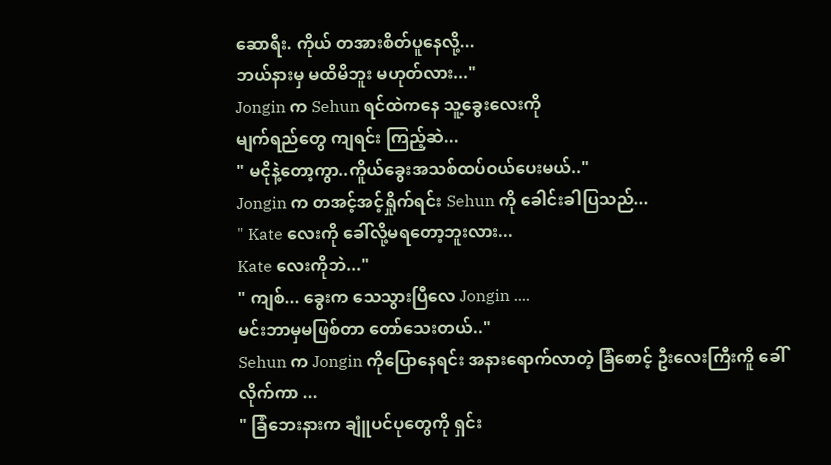ဆောရီး. ကိုယ် တအားစိတ်ပူနေလို့...
ဘယ်နားမှ မထိမိဘူး မဟုတ်လား..."
Jongin က Sehun ရင်ထဲကနေ သူ့ခွေးလေးကို
မျက်ရည်တွေ ကျရင်း ကြည့်ဆဲ...
" မငိုနဲ့တော့ကွာ..ကိူယ်ခွေးအသစ်ထပ်ဝယ်ပေးမယ်.."
Jongin က တအင့်အင့်ရှိုက်ရင်း Sehun ကို ခေါင်းခါပြသည်...
" Kate လေးကို ခေါ်လို့မရတော့ဘူးလား...
Kate လေးကိုဘဲ..."
" ကျစ်... ခွေးက သေသွားပြီလေ Jongin ....
မင်းဘာမှမဖြစ်တာ တော်သေးတယ်.."
Sehun က Jongin ကိုပြောနေရင်း အနားရောက်လာတဲ့ ခြံစောင့် ဦးလေးကြီးကိူ ခေါ်လိုက်ကာ ...
" ခြံဘေးနားက ချူံပင်ပုတွေကို ရှင်း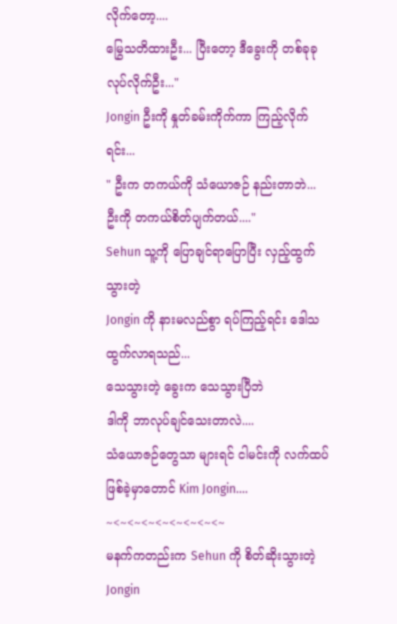လိုက်တော့....
မြွေသတိထားဦး... ပြီးတော့ ဒီခွေးကို တစ်ခုခုလုပ်လိုက်ဦး..."
Jongin ဦးကို နှုတ်ခမ်းကိုက်ကာ ကြည့်လိုက်ရင်း...
" ဦးက တကယ်ကို သံယောဇဉ် နည်းတာဘဲ...
ဦးကို တကယ်စိတ်ပျက်တယ်...."
Sehun သူ့ကို ပြောချင်ရာပြောပြီး လှည့်ထွက်သွားတဲ့
Jongin ကို နားမလည်စွာ ရပ်ကြည့်ရင်း ဒေါသထွက်လာရသည်...
သေသွားတဲ့ ခွေးက သေသွားပြီဘဲ
ဒါကို ဘာလုပ်ချင်သေးတာလဲ....
သံယောဇဉ်တွေသာ များရင် ငါမင်းကို လက်ထပ်ဖြစ်ခဲ့မှာတောင် Kim Jongin....
~<~<~<~<~<~<~<~<~
မနက်ကတည်းက Sehun ကို စိတ်ဆိုးသွားတဲ့ Jongin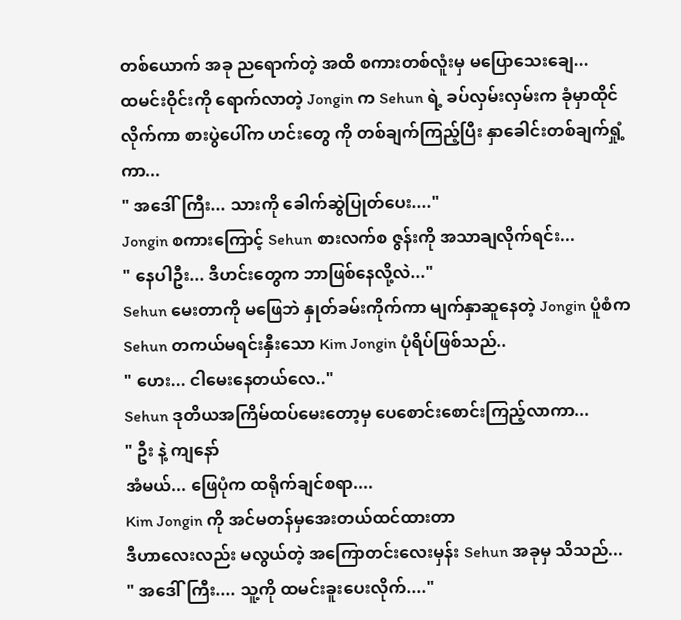တစ်ယောက် အခု ညရောက်တဲ့ အထိ စကားတစ်လူံးမှ မပြောသေးချေ...
ထမင်းဝိုင်းကို ရောက်လာတဲ့ Jongin က Sehun ရဲ့ ခပ်လှမ်းလှမ်းက ခုံမှာထိုင်လိုက်ကာ စားပွဲပေါ်က ဟင်းတွေ ကို တစ်ချက်ကြည့်ပြီး နှာခေါင်းတစ်ချက်ရှုံ့ကာ...
" အဒေါ်ကြီး... သားကို ခေါက်ဆွဲပြုတ်ပေး...."
Jongin စကားကြောင့် Sehun စားလက်စ ဇွန်းကို အသာချလိုက်ရင်း...
" နေပါဦး... ဒီဟင်းတွေက ဘာဖြစ်နေလို့လဲ..."
Sehun မေးတာကို မဖြေဘဲ နှုတ်ခမ်းကိုက်ကာ မျက်နှာဆူနေတဲ့ Jongin ပူံစံက Sehun တကယ်မရင်းနှီးသော Kim Jongin ပုံရိပ်ဖြစ်သည်..
" ဟေး... ငါမေးနေတယ်လေ.."
Sehun ဒုတိယအကြိမ်ထပ်မေးတော့မှ ပေစောင်းစောင်းကြည့်လာကာ...
" ဦး နဲ့ ကျနော်
အံမယ်... ဖြေပုံက ထရိုက်ချင်စရာ....
Kim Jongin ကို အင်မတန်မှအေးတယ်ထင်ထားတာ
ဒီဟာလေးလည်း မလွယ်တဲ့ အကြောတင်းလေးမှန်း Sehun အခုမှ သိသည်...
" အဒေါ်ကြီး.... သူ့ကို ထမင်းခူးပေးလိုက်...."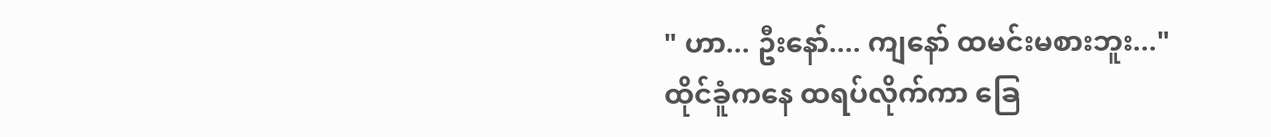" ဟာ... ဦးနော်.... ကျနော် ထမင်းမစားဘူး..."
ထိုင်ခူံကနေ ထရပ်လိုက်ကာ ခြေ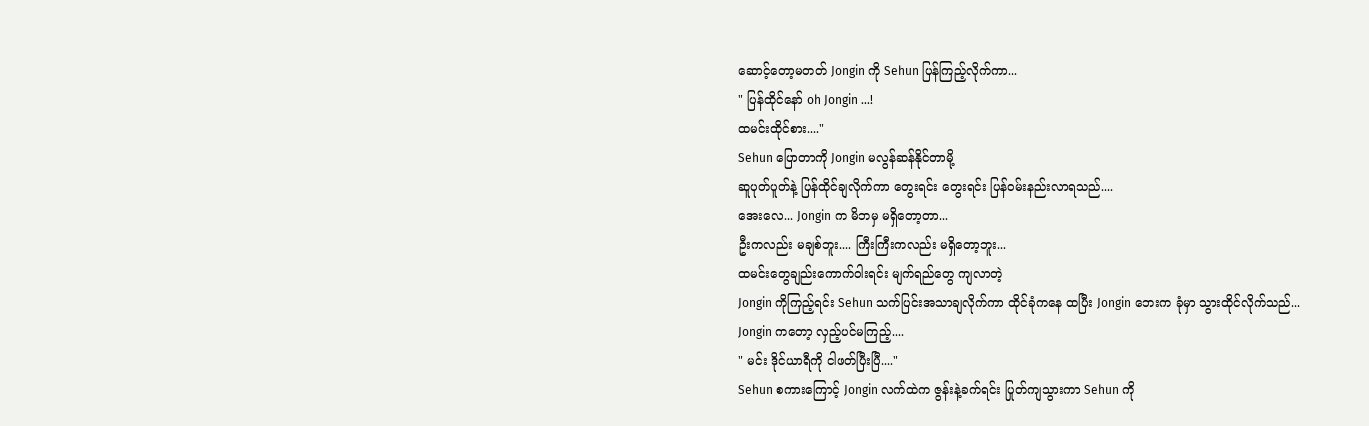ဆောင့်တော့မတတ် Jongin ကို Sehun ပြန်ကြည့်လိုက်ကာ...
" ပြန်ထိုင်နော် oh Jongin ...!
ထမင်းထိုင်စား...."
Sehun ပြောတာကို Jongin မလွန်ဆန်နိုင်တာမို့
ဆူပုတ်ပူတ်နဲ့ ပြန်ထိုင်ချလိုက်ကာ တွေးရင်း တွေးရင်း ပြန်ဝမ်းနည်းလာရသည်....
အေးလေ... Jongin က မိဘမှ မရှိတော့တာ...
ဦးကလည်း မချစ်ဘူး.... ကြီးကြီးကလည်း မရှိတော့ဘူး...
ထမင်းတွေချည်းကောက်ဝါးရင်း မျက်ရည်တွေ ကျလာတဲ့
Jongin ကိုကြည့်ရင်း Sehun သက်ပြင်းအသာချလိုက်ကာ ထိုင်ခုံကနေ ထပြီး Jongin ဘေးက ခုံမှာ သွားထိုင်လိုက်သည်...
Jongin ကတော့ လှည့်ပင်မကြည့်....
" မင်း ဒိုင်ယာရီကို ငါဖတ်ပြီးပြီ...."
Sehun စကားကြောင့် Jongin လက်ထဲက ဇွန်းနဲ့ခက်ရင်း ပြုတ်ကျသွားကာ Sehun ကို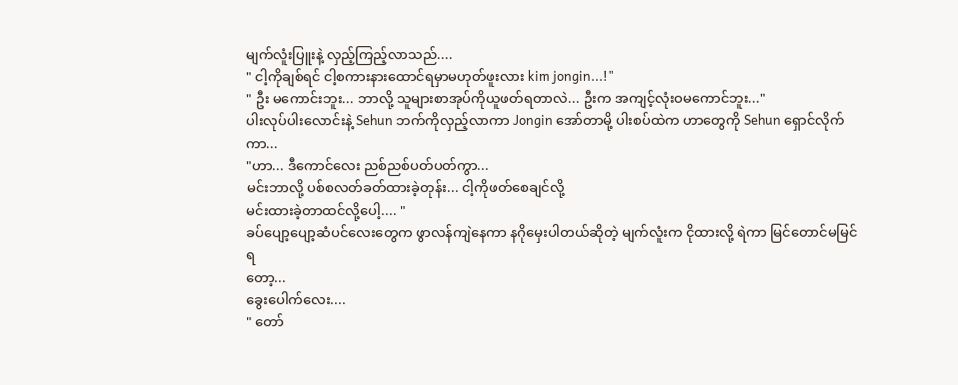မျက်လူံးပြူးနဲ့ လှည့်ကြည့်လာသည်....
" ငါ့ကိုချစ်ရင် ငါ့စကားနားထောင်ရမှာမဟုတ်ဖူးလား kim jongin...!"
" ဦး မကောင်းဘူး... ဘာလို့ သူများစာအုပ်ကိုယူဖတ်ရတာလဲ... ဦးက အကျင့်လုံးဝမကောင်ဘူး..."
ပါးလုပ်ပါးလောင်းနဲ့ Sehun ဘက်ကိုလှည့်လာကာ Jongin အော်တာမို့ ပါးစပ်ထဲက ဟာတွေကို Sehun ရှောင်လိုက်ကာ...
"ဟာ... ဒီကောင်လေး ညစ်ညစ်ပတ်ပတ်ကွာ...
မင်းဘာလို့ ပစ်စလတ်ခတ်ထားခဲ့တုန်း... ငါ့ကိုဖတ်စေချင်လို့
မင်းထားခဲ့တာထင်လို့ပေါ့.... "
ခပ်ပျော့ပျော့ဆံပင်လေးတွေက ဖွာလန်ကျဲနေကာ နဂိုမှေးပါတယ်ဆိုတဲ့ မျက်လူံးက ငိုထားလို့ ရဲကာ မြင်တောင်မမြင်ရ
တော့...
ခွေးပေါက်လေး....
" တော်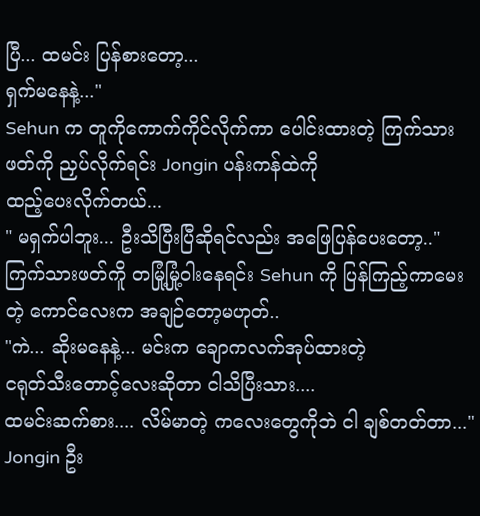ပြီ... ထမင်း ပြန်စားတော့...
ရှက်မနေနဲ့..."
Sehun က တူကိုကောက်ကိုင်လိုက်ကာ ပေါင်းထားတဲ့ ကြက်သားဖတ်ကို ညှပ်လိုက်ရင်း Jongin ပန်းကန်ထဲကို
ထည့်ပေးလိုက်တယ်...
" မရှက်ပါဘူး... ဦးသိပြီးပြီဆိုရင်လည်း အဖြေပြန်ပေးတော့.."
ကြက်သားဖတ်ကိူ တမြုံ့မြုံ့ဝါးနေရင်း Sehun ကို ပြန်ကြည့်ကာမေးတဲ့ ကောင်လေးက အချဉ်တော့မဟုတ်..
"ကဲ... ဆိုးမနေနဲ့... မင်းက ချောကလက်အုပ်ထားတဲ့
ငရုတ်သီးတောင့်လေးဆိုတာ ငါသိပြီးသား....
ထမင်းဆက်စား.... လိမ်မာတဲ့ ကလေးတွေကိုဘဲ ငါ ချစ်တတ်တာ..."
Jongin ဦး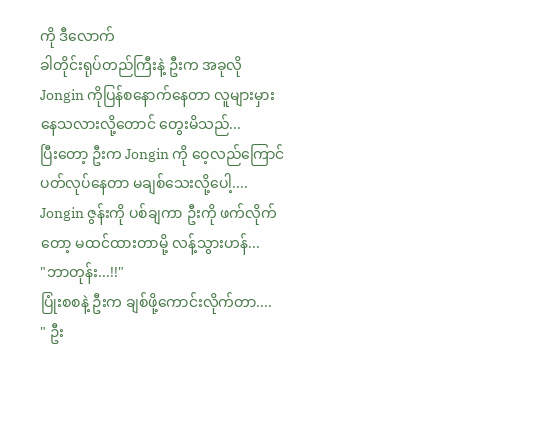ကို ဒီလောက်
ခါတိုင်းရုပ်တည်ကြီးနဲ့ ဦးက အခုလို Jongin ကိုပြန်စနောက်နေတာ လူများမှားနေသလားလို့တောင် တွေးမိသည်...
ပြီးတော့ ဦးက Jongin ကို ဝေ့လည်ကြောင်ပတ်လုပ်နေတာ မချစ်သေးလို့ပေါ့....
Jongin ဇွန်းကို ပစ်ချကာ ဦးကို ဖက်လိုက်တော့ မထင်ထားတာမို့ လန့်သွားဟန်...
"ဘာတုန်း...!!"
ပြုံးစစနဲ့ ဦးက ချစ်ဖို့ကောင်းလိုက်တာ....
" ဦး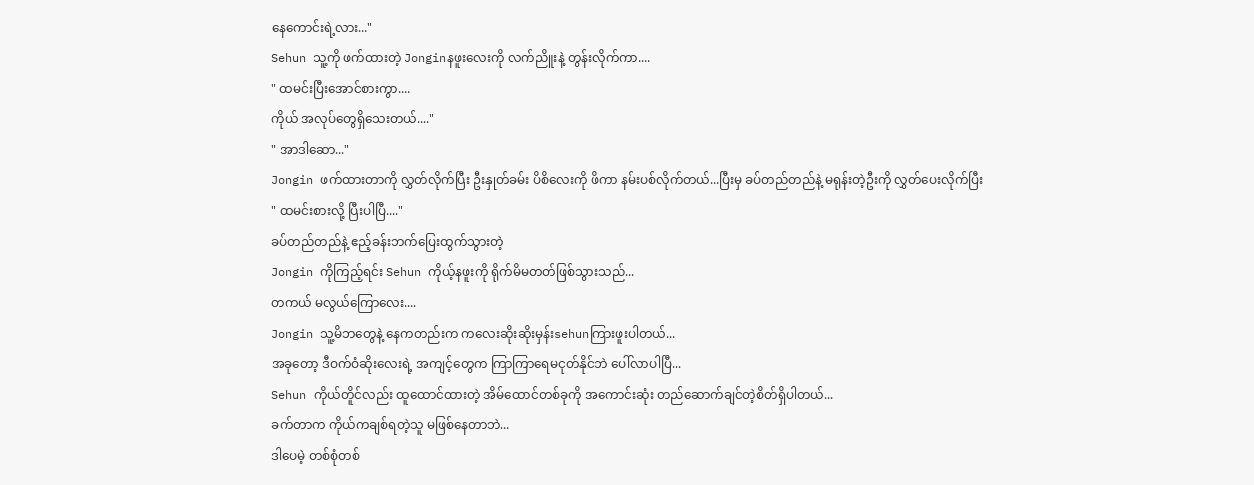နေကောင်းရဲ့လား..."
Sehun သူ့ကို ဖက်ထားတဲ့ Jonginနဖူးလေးကို လက်ညိူးနဲ့ တွန်းလိုက်ကာ....
" ထမင်းပြီးအောင်စားကွာ....
ကိုယ် အလုပ်တွေရှိသေးတယ်...."
" အာဒါဆော..."
Jongin ဖက်ထားတာကို လွှတ်လိုက်ပြီး ဦးနှုတ်ခမ်း ပိစိလေးကို ဖိကာ နမ်းပစ်လိုက်တယ်...ပြီးမှ ခပ်တည်တည်နဲ့ မရုန်းတဲ့ဦးကို လွှတ်ပေးလိုက်ပြီး
" ထမင်းစားလို့ ပြီးပါပြီ...."
ခပ်တည်တည်နဲ့ ဧည့်ခန်းဘက်ပြေးထွက်သွားတဲ့
Jongin ကိုကြည့်ရင်း Sehun ကိုယ့်နဖူးကို ရိုက်မိမတတ်ဖြစ်သွားသည်...
တကယ် မလွယ်ကြောလေး....
Jongin သူ့မိဘတွေနဲ့ နေကတည်းက ကလေးဆိုးဆိုးမှန်းsehunကြားဖူးပါတယ်...
အခုတော့ ဒီဝက်ဝံဆိုးလေးရဲ့ အကျင့်တွေက ကြာကြာရေမငုတ်နိုင်ဘဲ ပေါ်လာပါပြီ...
Sehun ကိုယ်တိူင်လည်း ထူထောင်ထားတဲ့ အိမ်ထောင်တစ်ခုကို အကောင်းဆုံး တည်ဆောက်ချင်တဲ့စိတ်ရှိပါတယ်...
ခက်တာက ကိုယ်ကချစ်ရတဲ့သူ မဖြစ်နေတာဘဲ...
ဒါပေမဲ့ တစ်စုံတစ်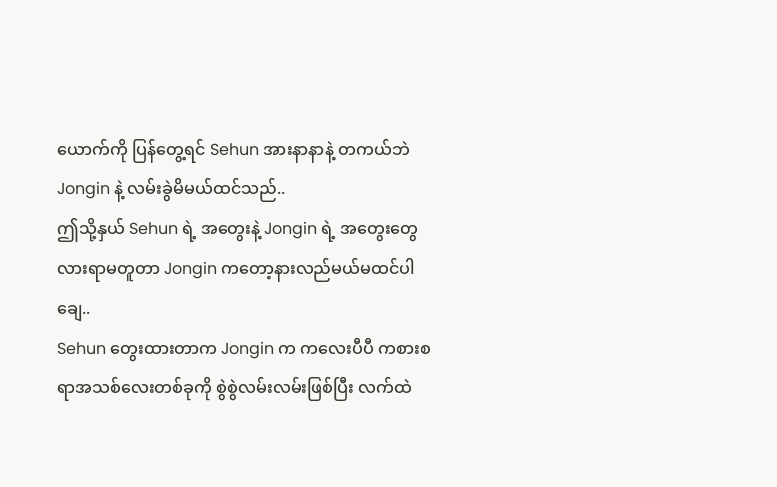ယောက်ကို ပြန်တွေ့ရင် Sehun အားနာနာနဲ့ တကယ်ဘဲ Jongin နဲ့ လမ်းခွဲမိမယ်ထင်သည်..
ဤသို့နှယ် Sehun ရဲ့ အတွေးနဲ့ Jongin ရဲ့ အတွေးတွေ
လားရာမတူတာ Jongin ကတော့နားလည်မယ်မထင်ပါချေ..
Sehun တွေးထားတာက Jongin က ကလေးပီပီ ကစားစရာအသစ်လေးတစ်ခုကို စွဲစွဲလမ်းလမ်းဖြစ်ပြီး လက်ထဲ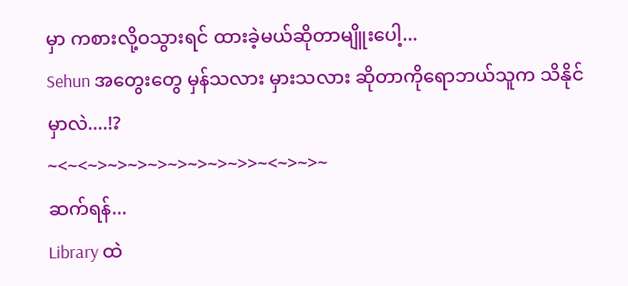မှာ ကစားလို့ဝသွားရင် ထားခဲ့မယ်ဆိုတာမျိူးပေါ့...
Sehun အတွေးတွေ မှန်သလား မှားသလား ဆိုတာကိုရောဘယ်သူက သိနိုင်မှာလဲ....!?
~<~<~>~>~>~>~>~>~>~>>~<~>~>~
ဆက်ရန်...
Library ထဲ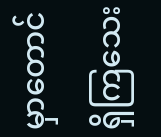မှာတောင်ရှိကြသေး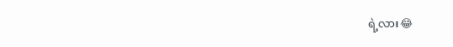ရဲ့လား😂